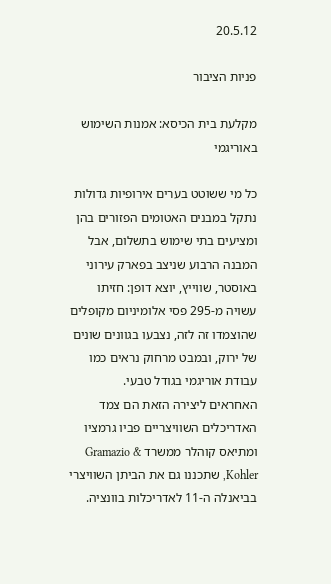20.5.12

פניות הציבור

מקלעת בית הכיסא: אמנות השימוש באוריגמי

כל מי ששוטט בערים אירופיות גדולות נתקל במבנים האטומים הפזורים בהן ומציעים בתי שימוש בתשלום, אבל המבנה הרבוע שניצב בפארק עירוני באוסטר, שווייץ, יוצא דופן: חזיתו עשויה מ-295 פסי אלומיניום מקופלים שהוצמדו זה לזה, נצבעו בגוונים שונים של ירוק, ובמבט מרחוק נראים כמו עבודת אוריגמי בגודל טבעי.
האחראים ליצירה הזאת הם צמד האדריכלים השוויצריים פביו גרמציו ומתיאס קוהלר ממשרד Gramazio & Kohler, שתכננו גם את הביתן השוויצרי בביאנלה ה-11 לאדריכלות בוונציה.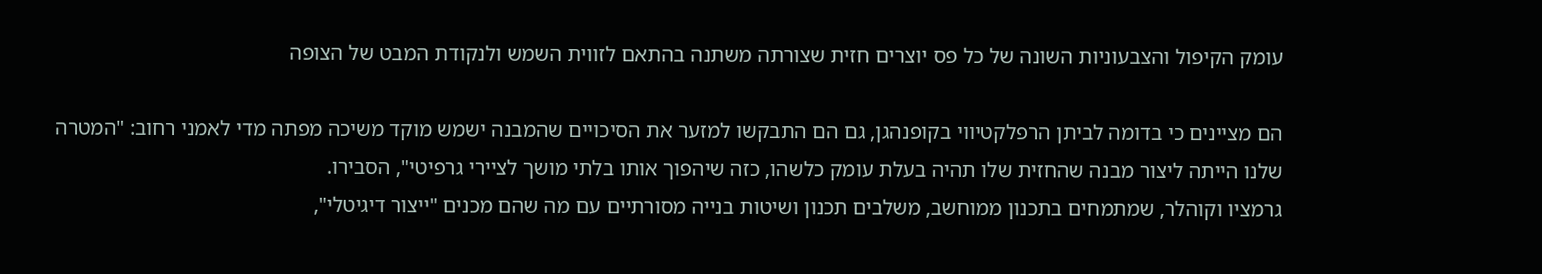עומק הקיפול והצבעוניות השונה של כל פס יוצרים חזית שצורתה משתנה בהתאם לזווית השמש ולנקודת המבט של הצופה

הם מציינים כי בדומה לביתן הרפלקטיווי בקופנהגן, גם הם התבקשו למזער את הסיכויים שהמבנה ישמש מוקד משיכה מפתה מדי לאמני רחוב: "המטרה שלנו הייתה ליצור מבנה שהחזית שלו תהיה בעלת עומק כלשהו, כזה שיהפוך אותו בלתי מושך לציירי גרפיטי", הסבירו.
גרמציו וקוהלר, שמתמחים בתכנון ממוחשב, משלבים תכנון ושיטות בנייה מסורתיים עם מה שהם מכנים "ייצור דיגיטלי",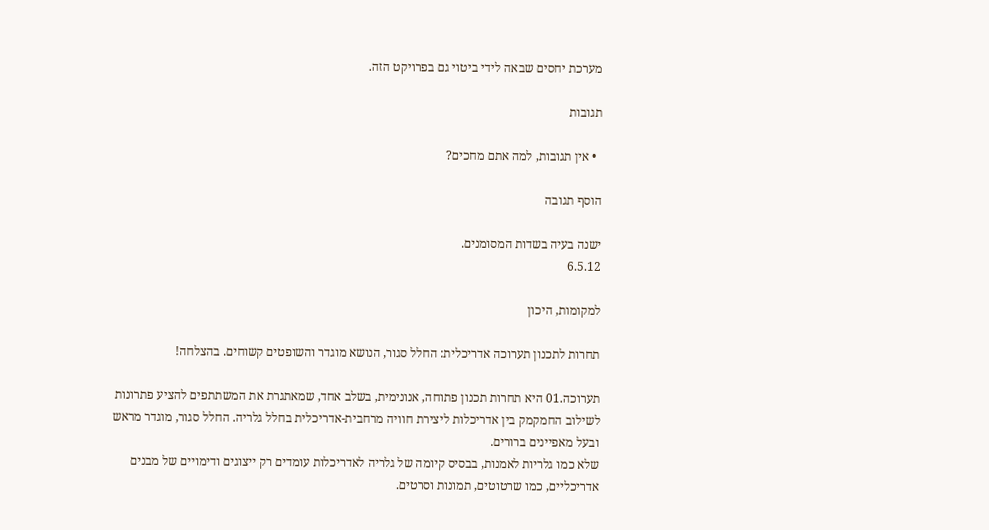מערכת יחסים שבאה לידי ביטוי גם בפרויקט הזה.

תגובות

  • אין תגובות, למה אתם מחכים?

הוסף תגובה

ישנה בעיה בשדות המסומנים.
6.5.12

למקומות, היכון

תחרות לתכנון תערוכה אדריכלית: החלל סגור, הנושא מוגדר והשופטים קשוחים. בהצלחה!

תערוכה.01 היא תחרות תכנון פתוחה, אנונימית, בשלב אחד, שמאתגרת את המשתתפים להציע פתרונות לשילוב החמקמק בין אדריכלות ליצירת חוויה מרחבית-אדריכלית בחלל גלריה. החלל סגור, מוגדר מראש ובעל מאפיינים ברורים.
שלא כמו גלריות לאמנות, בבסיס קיומה של גלריה לאדריכלות עומדים רק ייצוגים ודימויים של מבנים אדריכליים, כמו שרטוטים, תמונות וסרטים.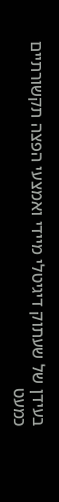בעידן של שעתוק דיגיטלי מיידי ואמצעי הפצה תקשורתיים כמעט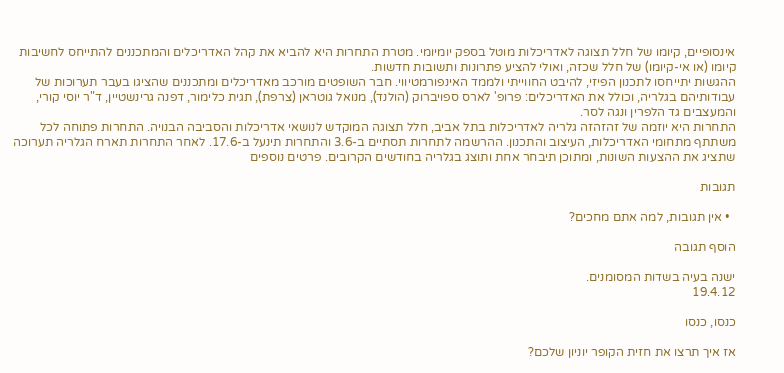אינסופיים, קיומו של חלל תצוגה לאדריכלות מוטל בספק יומיומי. מטרת התחרות היא להביא את קהל האדריכלים והמתכננים להתייחס לחשיבות קיומו (או אי-קיומו) של חלל שכזה, ואולי להציע פתרונות ותשובות חדשות.
ההגשות יתייחסו לתכנון הפיזי, להיבט החווייתי ולממד האינפורמטיווי. חבר השופטים מורכב מאדריכלים ומתכננים שהציגו בעבר תערוכות של עבודותיהם בגלריה, וכולל את האדריכלים: פרופ' לארס ספויברוק (הולנד), מנואל גוטראן (צרפת), תגית כלימור, דפנה גרינשטיין, ד"ר יוסי קורי, והמעצבים גד הלפרין ונגה לסר.
התחרות היא יוזמה של זהזהזה גלריה לאדריכלות בתל אביב, חלל תצוגה המוקדש לנושאי אדריכלות והסביבה הבנויה. התחרות פתוחה לכל משתתף מתחומי האדריכלות, העיצוב והתכנון. ההרשמה לתחרות תסתיים ב-3.6 והתחרות תינעל ב-17.6. לאחר התחרות תארח הגלריה תערוכה שתציג את ההצעות השונות, ומתוכן תיבחר אחת ותוצג בגלריה בחודשים הקרובים. פרטים נוספים

תגובות

  • אין תגובות, למה אתם מחכים?

הוסף תגובה

ישנה בעיה בשדות המסומנים.
19.4.12

כנסו, כנסו

אז איך תרצו את חזית הקופר יוניון שלכם?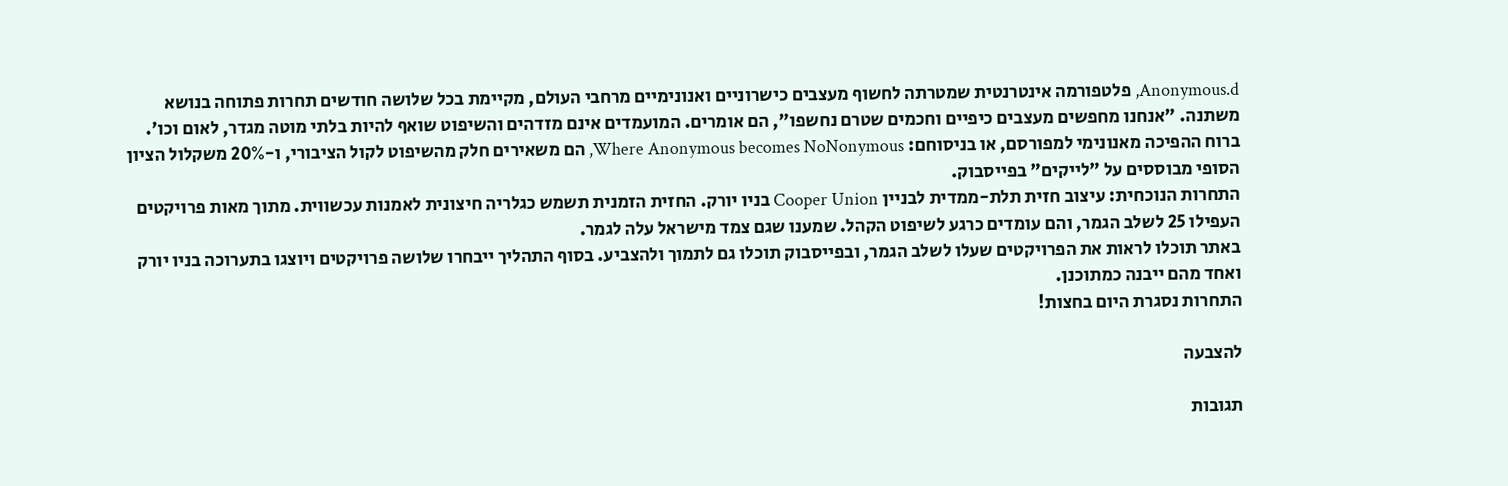Anonymous.d, פלטפורמה אינטרנטית שמטרתה לחשוף מעצבים כישרוניים ואנונימיים מרחבי העולם, מקיימת בכל שלושה חודשים תחרות פתוחה בנושא משתנה. "אנחנו מחפשים מעצבים כיפיים וחכמים שטרם נחשפו", הם אומרים. המועמדים אינם מזדהים והשיפוט שואף להיות בלתי מוטה מגדר, לאום וכו'.
ברוח ההפיכה מאנונימי למפורסם, או בניסוחם: Where Anonymous becomes NoNonymous, הם משאירים חלק מהשיפוט לקול הציבורי, ו-20% משקלול הציון הסופי מבוססים על "לייקים" בפייסבוק.
התחרות הנוכחית: עיצוב חזית תלת-ממדית לבניין Cooper Union בניו יורק. החזית הזמנית תשמש כגלריה חיצונית לאמנות עכשווית. מתוך מאות פרויקטים העפילו 25 לשלב הגמר, והם עומדים כרגע לשיפוט הקהל. שמענו שגם צמד מישראל עלה לגמר.
באתר תוכלו לראות את הפרויקטים שעלו לשלב הגמר, ובפייסבוק תוכלו גם לתמוך ולהצביע. בסוף התהליך ייבחרו שלושה פרויקטים ויוצגו בתערוכה בניו יורק ואחד מהם ייבנה כמתוכנן.
התחרות נסגרת היום בחצות!

להצבעה

תגובות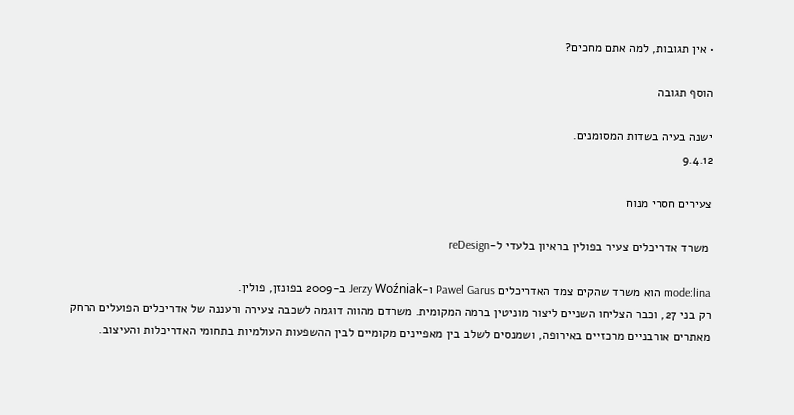• אין תגובות, למה אתם מחכים?

הוסף תגובה

ישנה בעיה בשדות המסומנים.
9.4.12

צעירים חסרי מנוח

 משרד אדריכלים צעיר בפולין בראיון בלעדי ל-reDesign

mode:lina הוא משרד שהקים צמד האדריכלים Pawel Garus ו-Jerzy Woźniak ב-2009 בפונזן, פולין.
רק בני 27, וכבר הצליחו השניים ליצור מוניטין ברמה המקומית. משרדם מהווה דוגמה לשכבה צעירה ורעננה של אדריכלים הפועלים הרחק מאתרים אורבניים מרכזיים באירופה, ושמנסים לשלב בין מאפיינים מקומיים לבין ההשפעות העולמיות בתחומי האדריכלות והעיצוב.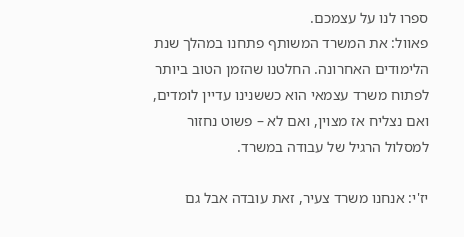ספרו לנו על עצמכם.
פאוול: את המשרד המשותף פתחנו במהלך שנת הלימודים האחרונה. החלטנו שהזמן הטוב ביותר לפתוח משרד עצמאי הוא כששנינו עדיין לומדים, ואם נצליח אז מצוין, ואם לא – פשוט נחזור למסלול הרגיל של עבודה במשרד.

יז'י: אנחנו משרד צעיר, זאת עובדה אבל גם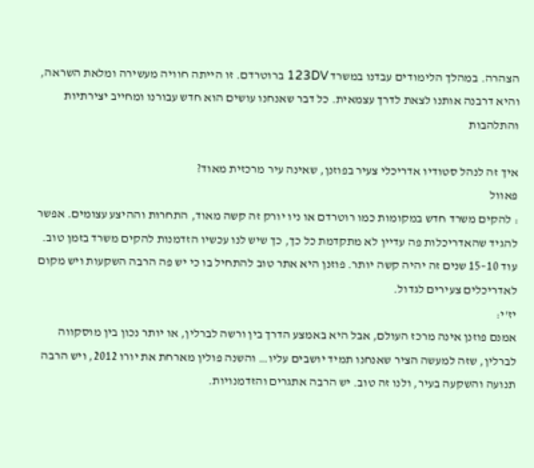הצהרה. במהלך הלימודים עבדנו במשרד 123DV ברוטרדם. זו הייתה חוויה מעשירה ומלאת השראה, והיא דרבנה אותנו לצאת לדרך עצמאית. כל דבר שאנחנו עושים הוא חדש עבורנו ומחייב יצירתיות והתלהבות

איך זה לנהל סטודיו אדריכלי צעיר בפוזנן, שאינה עיר מרכזית מאוד?
פאוול
: להקים משרד חדש במקומות כמו רוטרדם או ניו יורק זה קשה מאוד, התחרות וההיצע עצומים. אפשר להגיד שהאדריכלות פה עדיין לא מתקדמת כל כך, כך שיש לנו עכשיו הזדמנות להקים משרד בזמן טוב. עוד 10–15 שנים זה יהיה קשה יותר. פוזנן היא אתר טוב להתחיל בו כי יש פה הרבה השקעות ויש מקום לאדריכלים צעירים לגדול.
יז'י:
אמנם פוזנן אינה מרכז העולם, אבל היא באמצע הדרך בין ורשה לברלין, או יותר נכון בין מוסקווה לברלין, שזה למעשה הציר שאנחנו תמיד יושבים עליו… והשנה פולין מארחת את יורו 2012, ויש הרבה תנועה והשקעה בעיר, ולנו זה טוב. יש הרבה אתגרים והזדמנויות.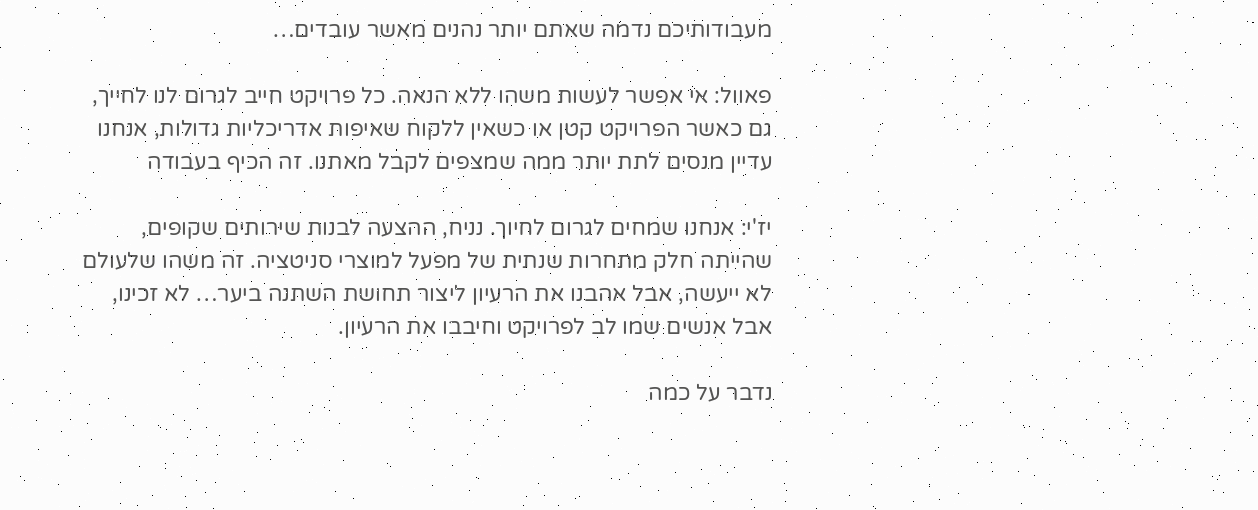מעבודותיכם נדמה שאתם יותר נהנים מאשר עובדים…

פאוול: אי אפשר לעשות משהו ללא הנאה. כל פרויקט חייב לגרום לנו לחייך, גם כאשר הפרויקט קטן או כשאין ללקוח שאיפות אדריכליות גדולות, אנחנו עדיין מנסים לתת יותר ממה שמצפים לקבל מאתנו. זה הכיף בעבודה

יז'י: אנחנו שמחים לגרום לחיוך. נניח, ההצעה לבנות שירותים שקופים, שהייתה חלק מתחרות שנתית של מפעל למוצרי סניטציה. זה משהו שלעולם לא ייעשה, אבל אהבנו את הרעיון ליצור תחושת השתנה ביער… לא זכינו, אבל אנשים שמו לב לפרויקט וחיבבו את הרעיון.

נדבר על כמה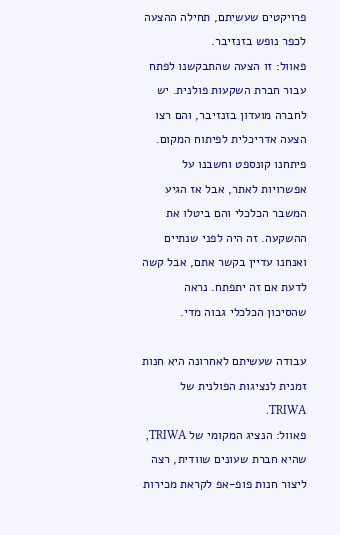פרויקטים שעשיתם, תחילה ההצעה לכפר נופש בזנזיבר.
פאוול: זו הצעה שהתבקשנו לפתח עבור חברת השקעות פולנית. יש לחברה מועדון בזנזיבר, והם רצו הצעה אדריכלית לפיתוח המקום. פיתחנו קונספט וחשבנו על אפשרויות לאתר, אבל אז הגיע המשבר הכלכלי והם ביטלו את ההשקעה. זה היה לפני שנתיים ואנחנו עדיין בקשר אתם, אבל קשה לדעת אם זה יתפתח. נראה שהסיכון הכלכלי גבוה מדי.

עבודה שעשיתם לאחרונה היא חנות זמנית לנציגות הפולנית של TRIWA.
פאוול: הנציג המקומי של TRIWA, שהיא חברת שעונים שוודית, רצה ליצור חנות פופ-אפ לקראת מכירות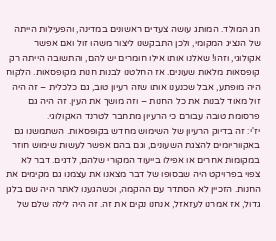חג המולד. המותג עושה צעדים ראשונים במדינה, והפעילות הייתה של הנציג המקומי, ולכן התבקשנו ליצור משהו זול ואם אפשר אקולוגי, וזהו! שאלנו אותו אילו חומרים יש להם, והתשובה הייתה רק קופסאות מלאות שעונים. אז החלטנו לבנות חנות מקופסאות. הלקוח היה מופתע, אבל שכנענו אותו שזה רעיון טוב, גם כלכלית – זה היה זול מאוד לבנות את כל החנות – וזה מושך את העין. זה היה גם פרסומת טובה עבורם כי הרעיון מתחבר לטרנד האקולוגי.
יז'י: זה בדיוק הרעיון של השימוש מחדש בקופסאות. השתמשנו גם באקווריומים להצגת השעונים, וגם בהם אפשר לעשות שימוש חוזר במקומות אחרים או אפילו בייעוד המקורי שלהם, לדגים. דבר לא צפוי בפרויקט היה שבסופו של דבר מצאנו את עצמנו גם מקימים את החנות. הזכיין לא הסתדר עם ההקמה, וכשהגענו לאתר היה שם בלגן גדול, אז אמרנו לעזאזל, אנחנו נקים את זה. זה היה לילה שלם של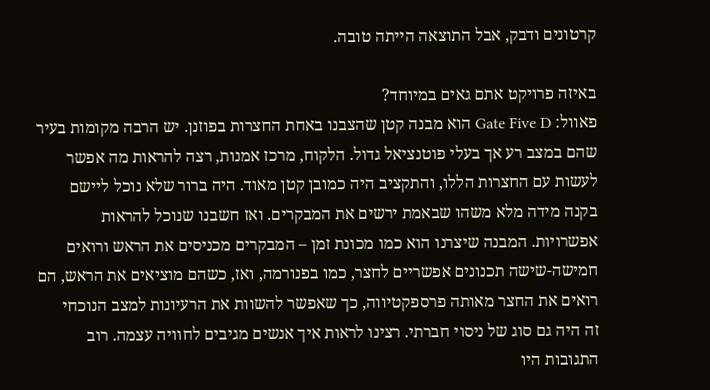קרטונים ודבק, אבל התוצאה הייתה טובה.

באיזה פרויקט אתם גאים במיוחד?
פאוול: Gate Five D הוא מבנה קטן שהצבנו באחת החצרות בפוזנן. יש הרבה מקומות בעיר שהם במצב רע אך בעלי פוטנציאל גדול. הלקוח, מרכז אמנות, רצה להראות מה אפשר לעשות עם החצרות הללו, והתקציב היה כמובן קטן מאוד. היה ברור שלא נוכל ליישם בקנה מידה מלא משהו שבאמת ירשים את המבקרים. ואז חשבנו שנוכל להראות אפשרויות. המבנה שיצרנו הוא כמו מכונת זמן – המבקרים מכניסים את הראש ורואים חמישה-שישה תכנונים אפשריים לחצר, כמו בפנורמה, ואז, כשהם מוציאים את הראש, הם רואים את החצר מאותה פרספקטיווה, כך שאפשר להשוות את הרעיונות למצב הנוכחי
זה היה גם סוג של ניסוי חברתי. רצינו לראות איך אנשים מגיבים לחוויה עצמה. רוב התגובות היו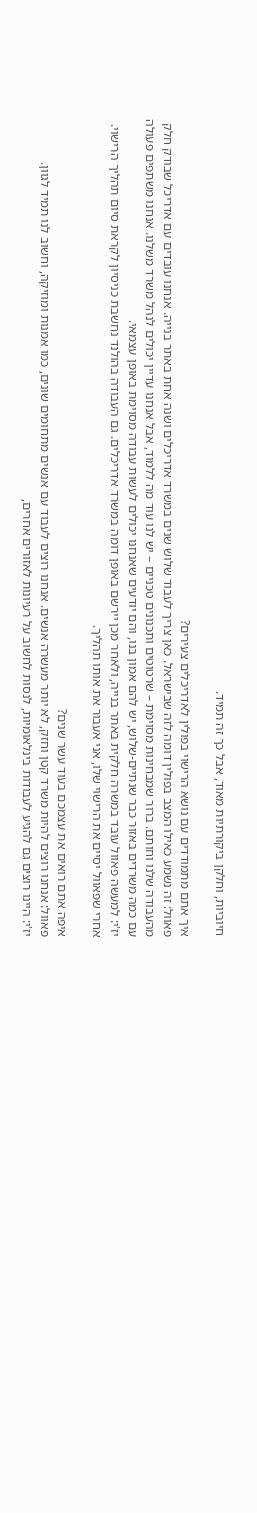חיוביות, וחלקן ביקורתיות מאוד, אבל כך זה תמיד.

איך אתם מתמודדים עם נושא הרישוי בפולין לאדריכלים צעירים?
פאוול: זה נשמע כאילו המצב בפולין דומה לזה שבישראל. כאן צריך לעבוד שלוש שנים במשרד אדריכלים ושנה אחת באתר בנייה. אנחנו עובדים עם אדריכל שבודק חלק מהעבודה שלנו וחותם. ברור שמבחינות מסוימת – שרטוטים ותכנונים טכניים – יש לנו עוד מה ללמוד, אבל אנחנו עדיין יכולים לנהל משרד משלנו. אנחנו משתפים פעולה עם כמה משרדים באזור כבר שנתיים-שלוש, יש להם אמון בנו, והם יודעים שאנחנו יכולים לעשות עבודה מסוימת באופן עצמאי.
יז'י: למעשה פאוול עובד במשרה חלקית באתר בנייה, ולאחר מכן יירשם באופן דומה במשרד אדריכלים. גם העבודה בהולנד נחשבת כניסיון לקראת סיום תהליך הרישוי. אחרי שפאוול יסיים את הרישוי שלו, אני אעבור את אותו תהליך.

איפה אתם רואים את עצמכם בעוד עשר שנים?
פאוול: אנחנו רוצים להיות משרד קטן וחזק, לא יותר מעשרה אנשים. אנחנו רוצים לעבוד עם אנשים מתחומים שונים, כמו אמנות ומוזיקה, וחשוב לנו תמיד לגוון.
יז'י: היינו רוצים גם להגיע לעבודות בינלאומיות, לנסות לחשוב על רעיונות לאזורים אחרים,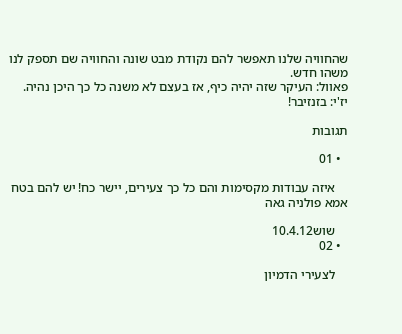שהחוויה שלנו תאפשר להם נקודת מבט שונה והחוויה שם תספק לנו משהו חדש.
פאוול: העיקר שזה יהיה כיף, אז בעצם לא משנה כל כך היכן נהיה.
יז'י: בזנזיבר!

תגובות

  • 01

    איזה עבודות מקסימות והם כל כך צעירים, יישר כח! יש להם בטח אמא פולניה גאה

    שוש10.4.12
  • 02

    לצעירי הדמיון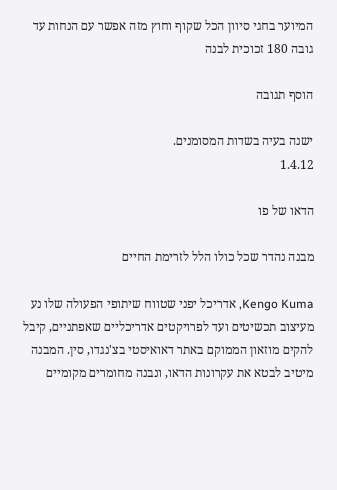המיוער בחגי סיוון הכל שקוף וחוץ מזה אפשר עם הנחות עד גובה 180 זכוכית לבנה

הוסף תגובה

ישנה בעיה בשדות המסומנים.
1.4.12

הדאו של פו

מבנה נהדר שכל כולו הלל לזרימת החיים

Kengo Kuma, אדריכל יפני שטווח שיתופי הפעולה שלו נע מעיצוב תכשיטים ועד לפרויקטים אדריכליים שאפתניים, קיבל להקים מוזאון הממוקם באתר דאואיסטי בצ'נגדו, סין. המבנה מיטיב לבטא את עקרונות הדאו, ונבנה מחומרים מקומיים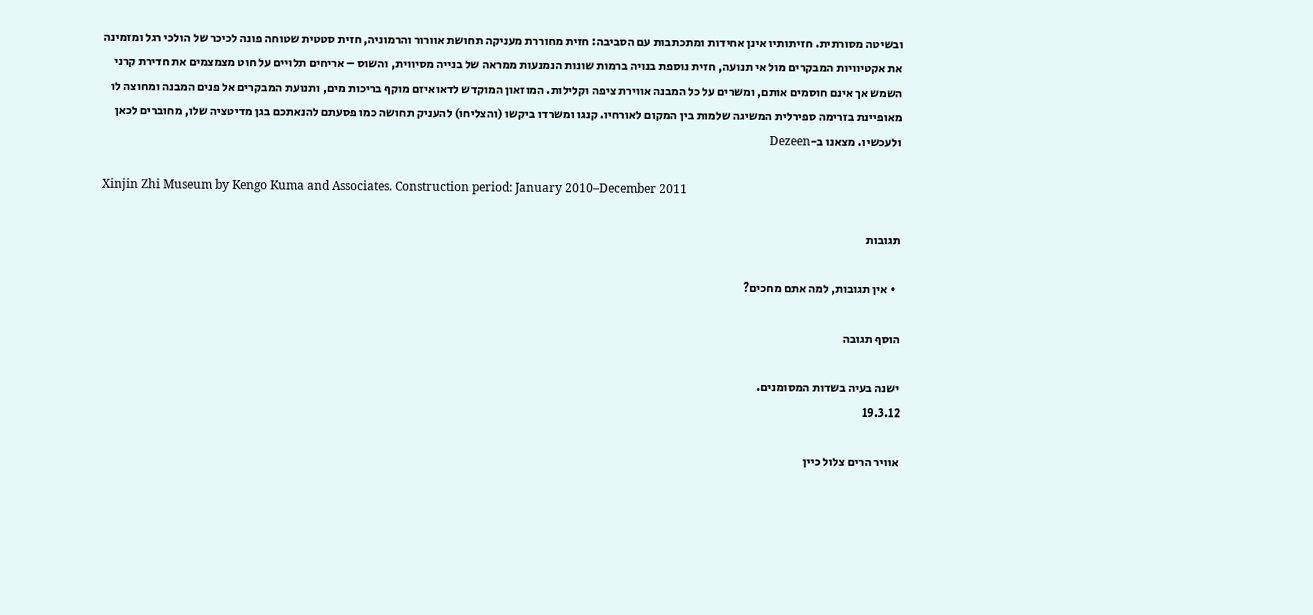ובשיטה מסורתית. חזיתותיו אינן אחידות ומתכתבות עם הסביבה: חזית מחוררת מעניקה תחושת אוורור והרמוניה, חזית סטטית שטוחה פונה לכיכר של הולכי רגל ומזמינה את אקטיוויות המבקרים מול אי תנועה, חזית נוספת בנויה ברמות שונות הנמנעות ממראה של בנייה מסיווית, והשוס – אריחים תלויים על חוט מצמצמים את חדירת קרני השמש אך אינם חוסמים אותם, ומשרים על כל המבנה אווירת ציפה וקלילות. המוזאון המוקדש לדאואיזם מוקף בריכות מים, ותנועת המבקרים אל פנים המבנה ומחוצה לו מאופיינת בזרימה ספירלית המשיגה שלמות בין המקום לאורחיו. קנגו ומשרדו ביקשו (והצליחו) להעניק תחושה כמו פסעתם להנאתכם בגן מדיטציה שלו, מחוברים לכאן ולעכשיו. מצאנו ב-Dezeen

Xinjin Zhi Museum by Kengo Kuma and Associates. Construction period: January 2010–December 2011

תגובות

  • אין תגובות, למה אתם מחכים?

הוסף תגובה

ישנה בעיה בשדות המסומנים.
19.3.12

אוויר הרים צלול כיין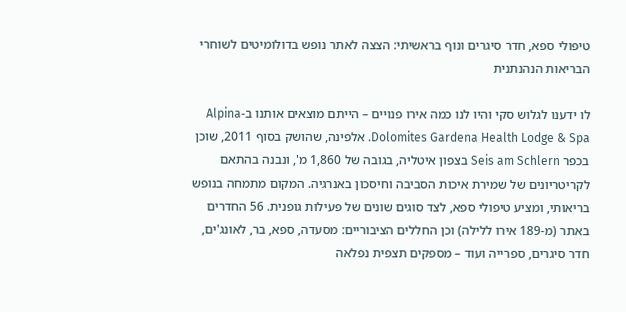טיפולי ספא, חדר סיגרים ונוף בראשיתי: הצצה לאתר נופש בדולומיטים לשוחרי הבריאות הנהנתנית

לו ידענו לגלוש סקי והיו לנו כמה אירו פנויים – הייתם מוצאים אותנו ב-Alpina Dolomites Gardena Health Lodge & Spa. אלפינה, שהושק בסוף 2011, שוכן בכפר Seis am Schlern בצפון איטליה, בגובה של 1,860 מ', ונבנה בהתאם לקריטריונים של שמירת איכות הסביבה וחיסכון באנרגיה. המקום מתמחה בנופש בריאותי, ומציע טיפולי ספא, לצד סוגים שונים של פעילות גופנית. 56 החדרים באתר (מ-189 אירו ללילה) וכן החללים הציבוריים: מסעדה, ספא, בר, לאונג'ים, חדר סיגרים, ספרייה ועוד – מספקים תצפית נפלאה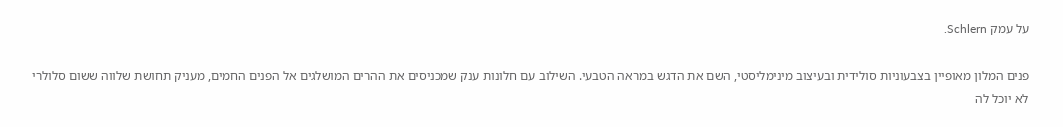על עמק Schlern.

פנים המלון מאופיין בצבעוניות סולידית ובעיצוב מינימליסטי, השם את הדגש במראה הטבעי. השילוב עם חלונות ענק שמכניסים את ההרים המושלגים אל הפנים החמים, מעניק תחושת שלווה ששום סלולרי לא יוכל לה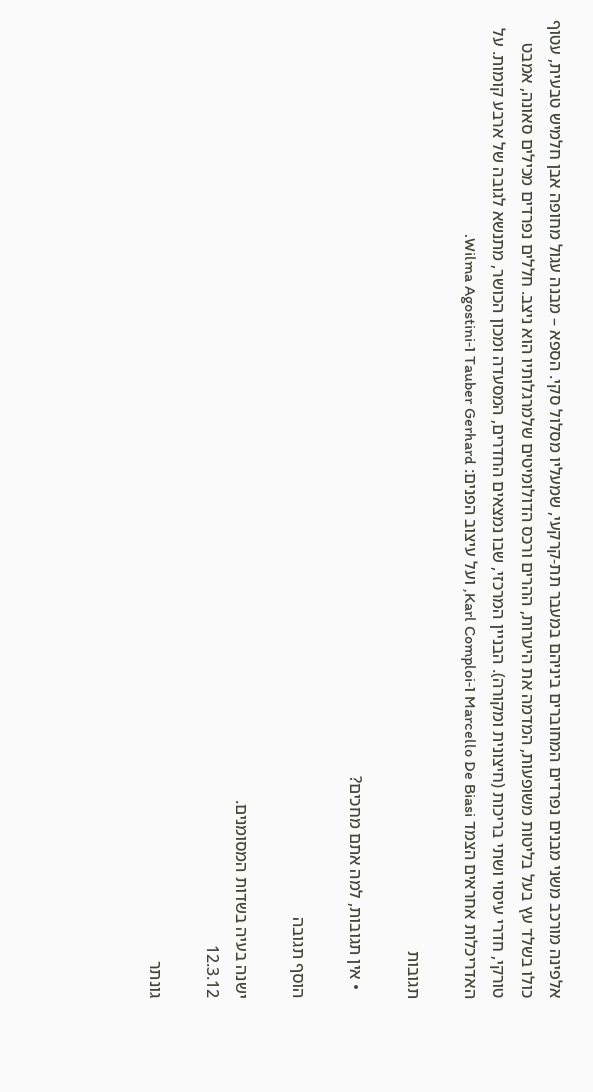אלפינה מורכב משני מבנים נפרדים המחוברים ביניהם במעבר תת-קרקעי, שמעליו מסלול סקי. הספא – מבנה עגול מחופה אבן חלמיש טבעית, עטוף כולו בשלד עץ בעל בליטות משופעות, המדמה את היערות, ההרים ורכס הדולומיטים שלמרגלותיו הוא ניצב. חללים נפרדים מכילים סאונה, אמבט טורקי, חדרי עיסוי ושתי בריכות (חיצונית ומקורה). הבניין המרכזי, שבו נמצאים החדרים, המסעדה ומכון הכושר, מתנשא לגובה של ארבע קומות. על האדריכלות אחראים הצמד Marcello De Biasi ו-Karl Comploi, ועל עיצוב הפנים: Tauber Gerhard ו-Wilma Agostini.

תגובות

  • אין תגובות, למה אתם מחכים?

הוסף תגובה

ישנה בעיה בשדות המסומנים.
12.3.12

גונתר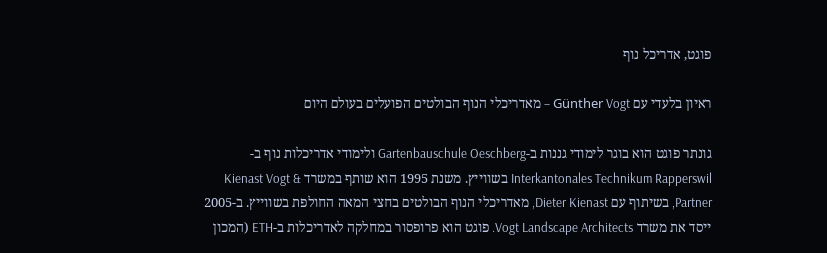פוגט, אדריכל נוף

ראיון בלעדי עם Günther Vogt – מאדריכלי הנוף הבולטים הפועלים בעולם היום

גונתר פוגט הוא בוגר לימודי גננות ב-Gartenbauschule Oeschberg ולימודי אדריכלות נוף ב- Interkantonales Technikum Rapperswil בשווייץ. משנת 1995 הוא שותף במשרד Kienast Vogt & Partner, בשיתוף עם Dieter Kienast, מאדריכלי הנוף הבולטים בחצי המאה החולפת בשווייץ. ב-2005 ייסד את משרד Vogt Landscape Architects. פוגט הוא פרופסור במחלקה לאדריכלות ב-ETH (המכון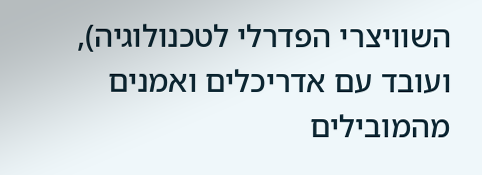השוויצרי הפדרלי לטכנולוגיה), ועובד עם אדריכלים ואמנים מהמובילים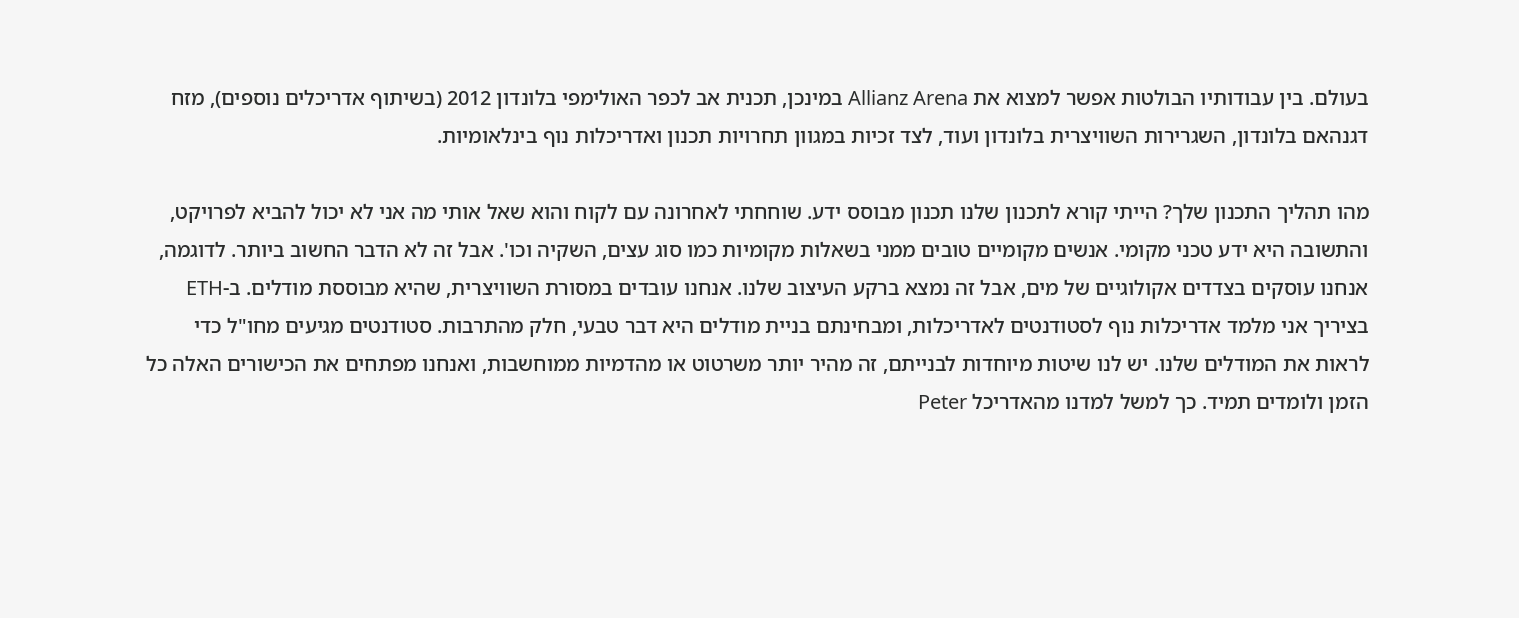בעולם. בין עבודותיו הבולטות אפשר למצוא את Allianz Arena במינכן, תכנית אב לכפר האולימפי בלונדון 2012 (בשיתוף אדריכלים נוספים), מזח דגנהאם בלונדון, השגרירות השוויצרית בלונדון ועוד, לצד זכיות במגוון תחרויות תכנון ואדריכלות נוף בינלאומיות.

מהו תהליך התכנון שלך? הייתי קורא לתכנון שלנו תכנון מבוסס ידע. שוחחתי לאחרונה עם לקוח והוא שאל אותי מה אני לא יכול להביא לפרויקט, והתשובה היא ידע טכני מקומי. אנשים מקומיים טובים ממני בשאלות מקומיות כמו סוג עצים, השקיה וכו'. אבל זה לא הדבר החשוב ביותר. לדוגמה, אנחנו עוסקים בצדדים אקולוגיים של מים, אבל זה נמצא ברקע העיצוב שלנו. אנחנו עובדים במסורת השוויצרית, שהיא מבוססת מודלים. ב-ETH בציריך אני מלמד אדריכלות נוף לסטודנטים לאדריכלות, ומבחינתם בניית מודלים היא דבר טבעי, חלק מהתרבות. סטודנטים מגיעים מחו"ל כדי לראות את המודלים שלנו. יש לנו שיטות מיוחדות לבנייתם, זה מהיר יותר משרטוט או מהדמיות ממוחשבות, ואנחנו מפתחים את הכישורים האלה כל הזמן ולומדים תמיד. כך למשל למדנו מהאדריכל Peter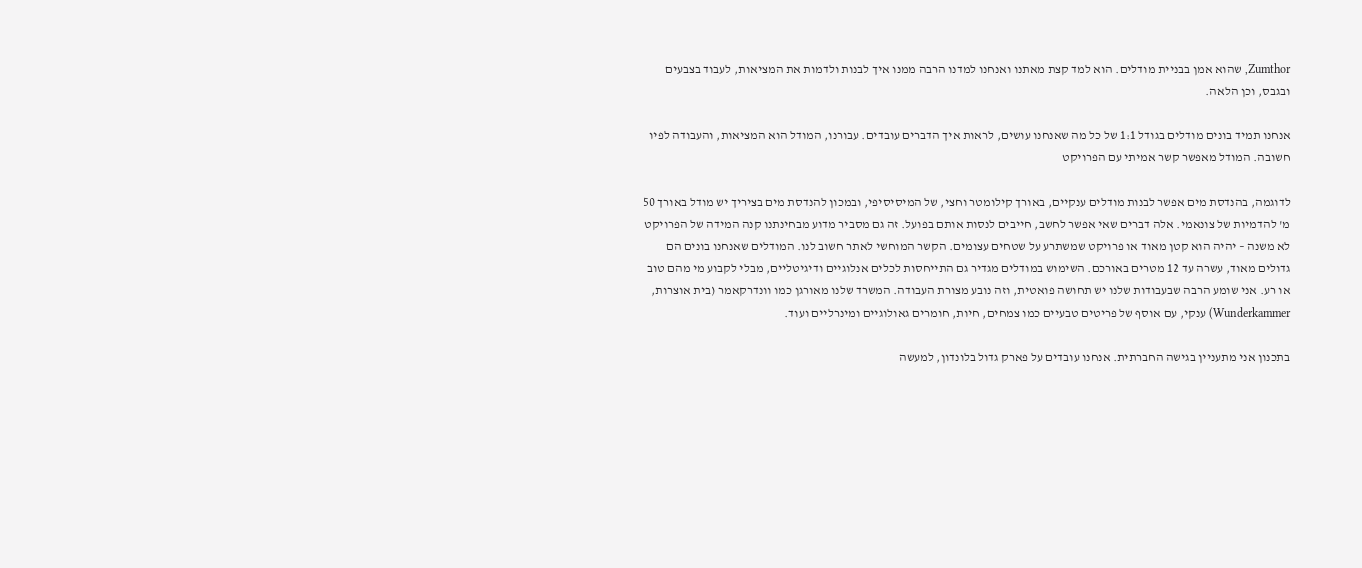Zumthor, שהוא אמן בבניית מודלים. הוא למד קצת מאתנו ואנחנו למדנו הרבה ממנו איך לבנות ולדמות את המציאות, לעבוד בצבעים ובגבס, וכן הלאה.

אנחנו תמיד בונים מודלים בגודל 1:1 של כל מה שאנחנו עושים, לראות איך הדברים עובדים. עבורנו, המודל הוא המציאות, והעבודה לפיו חשובה. המודל מאפשר קשר אמיתי עם הפרויקט

לדוגמה, בהנדסת מים אפשר לבנות מודלים ענקיים, באורך קילומטר וחצי, של המיסיסיפי, ובמכון להנדסת מים בציריך יש מודל באורך 50 מ' להדמיות של צונאמי. אלה דברים שאי אפשר לחשב, חייבים לנסות אותם בפועל. זה גם מסביר מדוע מבחינתנו קנה המידה של הפרויקט לא משנה – יהיה הוא קטן מאוד או פרויקט שמשתרע על שטחים עצומים. הקשר המוחשי לאתר חשוב לנו. המודלים שאנחנו בונים הם גדולים מאוד, עשרה עד 12 מטרים באורכם. השימוש במודלים מגדיר גם התייחסות לכלים אנלוגיים ודיגיטליים, מבלי לקבוע מי מהם טוב או רע. אני שומע הרבה שבעבודות שלנו יש תחושה פואטית, וזה נובע מצורת העבודה. המשרד שלנו מאורגן כמו וונדרקאמר (בית אוצרות, Wunderkammer) ענקי, עם אוסף של פריטים טבעיים כמו צמחים, חיות, חומרים גאולוגיים ומינרליים ועוד.

בתכנון אני מתעניין בגישה החברתית. אנחנו עובדים על פארק גדול בלונדון, למעשה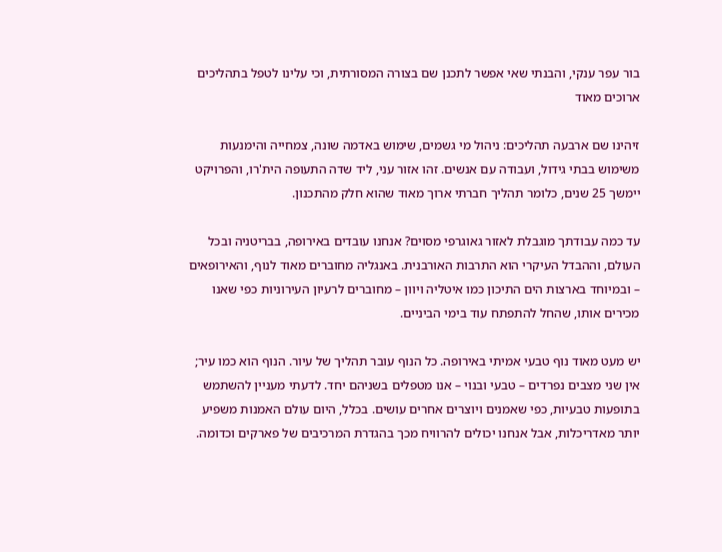בור עפר ענקי, והבנתי שאי אפשר לתכנן שם בצורה המסורתית, וכי עלינו לטפל בתהליכים ארוכים מאוד

זיהינו שם ארבעה תהליכים: ניהול מי גשמים, שימוש באדמה שונה, צמחייה והימנעות משימוש בבתי גידול, ועבודה עם אנשים. זהו אזור עני, ליד שדה התעופה הית'רו, והפרויקט יימשך 25 שנים, כלומר תהליך חברתי ארוך מאוד שהוא חלק מהתכנון.

עד כמה עבודתך מוגבלת לאזור גאוגרפי מסוים? אנחנו עובדים באירופה, בבריטניה ובכל העולם, וההבדל העיקרי הוא התרבות האורבנית. באנגליה מחוברים מאוד לנוף, והאירופאים – ובמיוחד בארצות הים התיכון כמו איטליה ויוון – מחוברים לרעיון העירוניות כפי שאנו מכירים אותו, שהחל להתפתח עוד בימי הביניים.

יש מעט מאוד נוף טבעי אמיתי באירופה. כל הנוף עובר תהליך של עיור. הנוף הוא כמו עיר; אין שני מצבים נפרדים – טבעי ובנוי – אנו מטפלים בשניהם יחד. לדעתי מעניין להשתמש בתופעות טבעיות, כפי שאמנים ויוצרים אחרים עושים. בכלל, היום עולם האמנות משפיע יותר מאדריכלות, אבל אנחנו יכולים להרוויח מכך בהגדרת המרכיבים של פארקים וכדומה.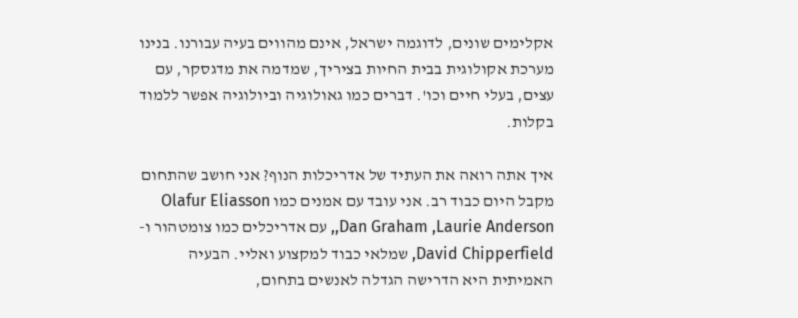אקלימים שונים, לדוגמה ישראל, אינם מהווים בעיה עבורנו. בנינו מערכת אקולוגית בבית החיות בציריך, שמדמה את מדגסקר, עם עצים, בעלי חיים וכו'. דברים כמו גאולוגיה וביולוגיה אפשר ללמוד בקלות.

איך אתה רואה את העתיד של אדריכלות הנוף? אני חושב שהתחום מקבל היום כבוד רב. אני עובד עם אמנים כמו Olafur Eliasson ,Dan Graham ,Laurie Anderson, עם אדריכלים כמו צומטהור ו-David Chipperfield, שמלאי כבוד למקצוע ואליי. הבעיה האמיתית היא הדרישה הגדלה לאנשים בתחום,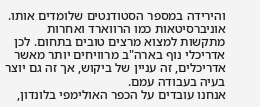והירידה במספר הסטודנטים שלומדים אותו. אוניברסיטאות כמו הרווארד ואחרות מתקשות למצוא מרצים טובים בתחום. לכן אדריכלי נוף בארה"ב מרוויחים יותר מאשר אדריכלים, זה עניין של ביקוש, אך זה גם יוצר בעיה בעבודה עמם.
אנחנו עובדים על הכפר האולימפי בלונדון,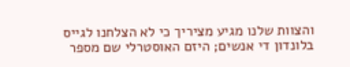והצוות שלנו מגיע מציריך כי לא הצלחנו לגייס בלונדון די אנשים; היזם האוסטרלי שם מספר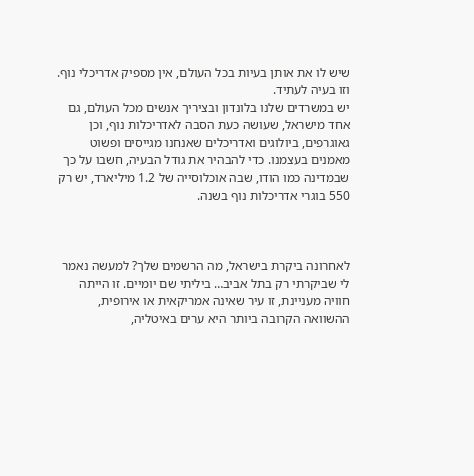שיש לו את אותן בעיות בכל העולם, אין מספיק אדריכלי נוף. וזו בעיה לעתיד.
יש במשרדים שלנו בלונדון ובציריך אנשים מכל העולם, גם אחד מישראל, שעושה כעת הסבה לאדריכלות נוף, וכן גאוגרפים, ביולוגים ואדריכלים שאנחנו מגייסים ופשוט מאמנים בעצמנו. כדי להבהיר את גודל הבעיה, חשבו על כך שבמדינה כמו הודו, שבה אוכלוסייה של 1.2 מיליארד, יש רק 550 בוגרי אדריכלות נוף בשנה.



לאחרונה ביקרת בישראל, מה הרשמים שלך? למעשה נאמר לי שביקרתי רק בתל אביב… ביליתי שם יומיים. זו הייתה חוויה מעניינת, זו עיר שאינה אמריקאית או אירופית, ההשוואה הקרובה ביותר היא ערים באיטליה,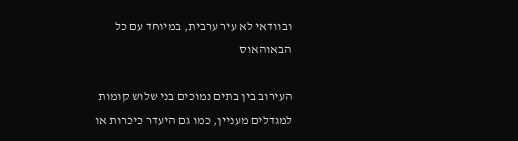ובוודאי לא עיר ערבית, במיוחד עם כל הבאוהאוס

העירוב בין בתים נמוכים בני שלוש קומות למגדלים מעניין, כמו גם היעדר כיכרות או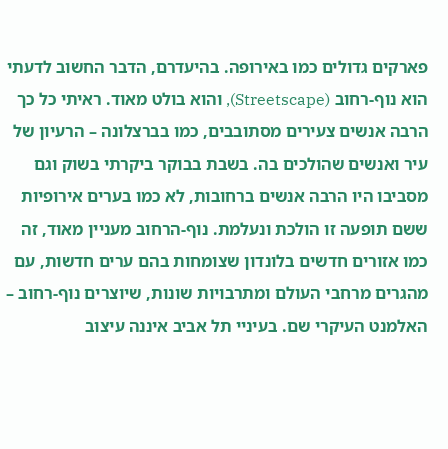פארקים גדולים כמו באירופה. בהיעדרם, הדבר החשוב לדעתי הוא נוף-רחוב (Streetscape), והוא בולט מאוד. ראיתי כל כך הרבה אנשים צעירים מסתובבים, כמו בברצלונה – הרעיון של עיר ואנשים שהולכים בה. בשבת בבוקר ביקרתי בשוק וגם מסביבו היו הרבה אנשים ברחובות, לא כמו בערים אירופיות ששם תופעה זו הולכת ונעלמת. נוף-הרחוב מעניין מאוד, זה כמו אזורים חדשים בלונדון שצומחות בהם ערים חדשות, עם מהגרים מרחבי העולם ומתרבויות שונות, שיוצרים נוף-רחוב – האלמנט העיקרי שם. בעיניי תל אביב איננה עיצוב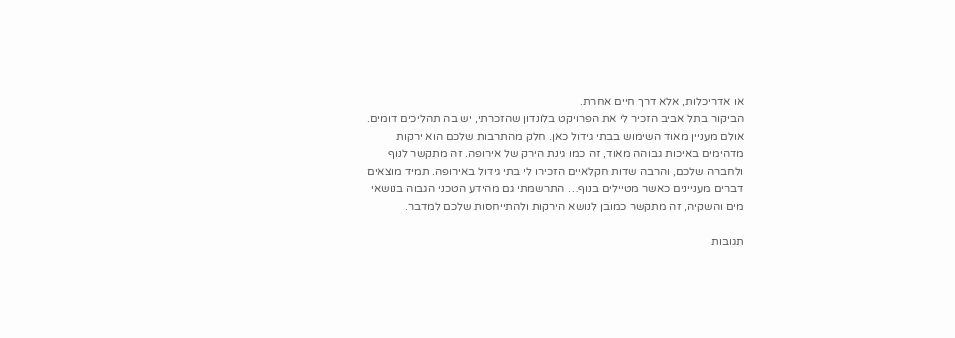או אדריכלות, אלא דרך חיים אחרת.
הביקור בתל אביב הזכיר לי את הפרויקט בלונדון שהזכרתי, יש בה תהליכים דומים. אולם מעניין מאוד השימוש בבתי גידול כאן. חלק מהתרבות שלכם הוא ירקות מדהימים באיכות גבוהה מאוד, זה כמו גינת הירק של אירופה. זה מתקשר לנוף ולחברה שלכם, והרבה שדות חקלאיים הזכירו לי בתי גידול באירופה. תמיד מוצאים דברים מעניינים כאשר מטיילים בנוף… התרשמתי גם מהידע הטכני הגבוה בנושאי מים והשקיה, זה מתקשר כמובן לנושא הירקות ולהתייחסות שלכם למדבר.

תגובות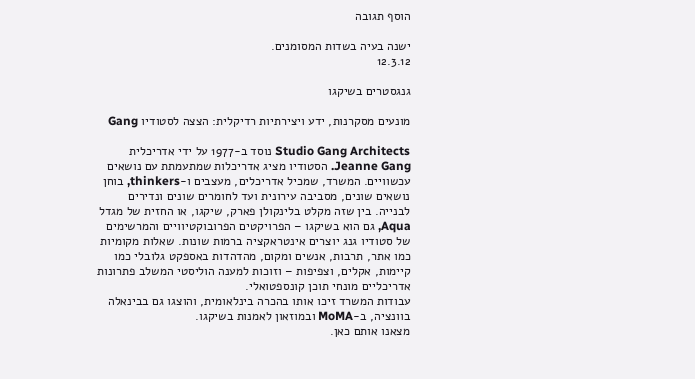הוסף תגובה

ישנה בעיה בשדות המסומנים.
12.3.12

גנגסטרים בשיקגו

מונעים מסקרנות, ידע ויצירתיות רדיקלית: הצצה לסטודיו Gang

Studio Gang Architects נוסד ב-1977 על ידי אדריכלית Jeanne Gang. הסטודיו מציג אדריכלות שמתעמתת עם נושאים עכשוויים. המשרד, שמכיל אדריכלים, מעצבים ו-thinkers, בוחן נושאים שונים, מסביבה עירונית ועד לחומרים שונים ונדירים לבנייה. בין שזה מקלט בלינקולן פארק, שיקגו, או החזית של מגדל Aqua, גם הוא בשיקגו – הפרויקטים הפרובוקטיוויים והמרשימים של סטודיו גנג יוצרים אינטראקציה ברמות שונות. שאלות מקומיות כמו אתר, תרבות, אנשים ומקום, מהדהדות באספקט גלובלי כמו קיימות, אקלים, וצפיפות – וזוכות למענה הוליסטי המשלב פתרונות אדריכליים מונחי תוכן קונספטואלי.
עבודות המשרד זיכו אותו בהכרה בינלאומית, והוצגו גם בבינאלה בוונציה, ב-MoMA ובמוזאון לאמנות בשיקגו.
מצאנו אותם כאן.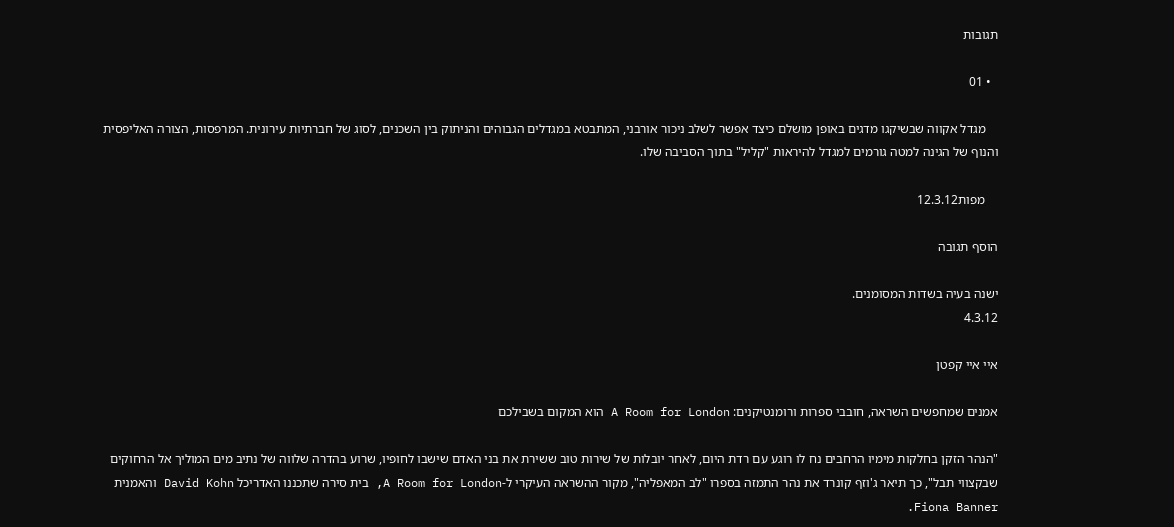תגובות

  • 01

    מגדל אקווה שבשיקגו מדגים באופן מושלם כיצד אפשר לשלב ניכור אורבני, המתבטא במגדלים הגבוהים והניתוק בין השכנים, לסוג של חברתיות עירונית. המרפסות, הצורה האליפסית והנוף של הגינה למטה גורמים למגדל להיראות "קליל" בתוך הסביבה שלו.

    מפות12.3.12

הוסף תגובה

ישנה בעיה בשדות המסומנים.
4.3.12

איי איי קפטן

אמנים שמחפשים השראה, חובבי ספרות ורומנטיקנים: A Room for London הוא המקום בשבילכם

"הנהר הזקן בחלקות מימיו הרחבים נח לו רוגע עם רדת היום, לאחר יובלות של שירות טוב ששירת את בני האדם שישבו לחופיו, שרוע בהדרה שלווה של נתיב מים המוליך אל הרחוקים שבקצווי תבל", כך תיאר ג'וזף קונרד את נהר התמזה בספרו "לב המאפליה", מקור ההשראה העיקרי ל-A Room for London, בית סירה שתכננו האדריכל David Kohn והאמנית Fiona Banner.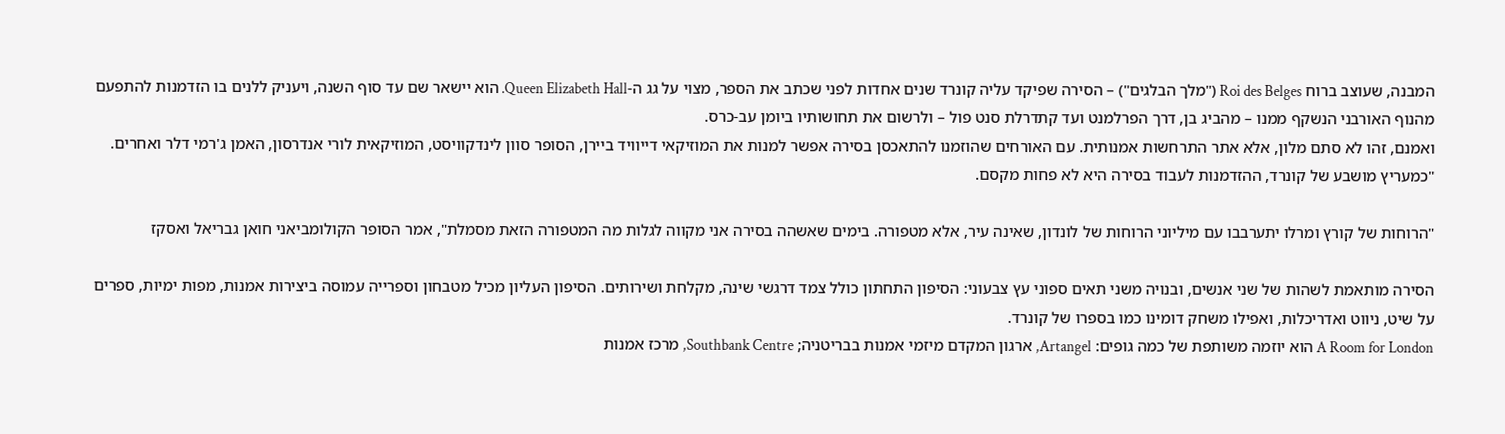המבנה, שעוצב ברוח Roi des Belges ("מלך הבלגים") – הסירה שפיקד עליה קונרד שנים אחדות לפני שכתב את הספר, מצוי על גג ה-Queen Elizabeth Hall. הוא יישאר שם עד סוף השנה, ויעניק ללנים בו הזדמנות להתפעם מהנוף האורבני הנשקף ממנו – מהביג בן, דרך הפרלמנט ועד קתדרלת סנט פול – ולרשום את תחושותיו ביומן עב-כרס.
ואמנם, זהו לא סתם מלון, אלא אתר התרחשות אמנותית. עם האורחים שהוזמנו להתאכסן בסירה אפשר למנות את המוזיקאי דייוויד ביירן, הסופר סוון לינדקוויסט, המוזיקאית לורי אנדרסון, האמן ג'רמי דלר ואחרים. "כמעריץ מושבע של קונרד, ההזדמנות לעבוד בסירה היא לא פחות מקסם.

"הרוחות של קורץ ומרלו יתערבבו עם מיליוני הרוחות של לונדון, שאינה עיר, אלא מטפורה. בימים שאשהה בסירה אני מקווה לגלות מה המטפורה הזאת מסמלת", אמר הסופר הקולומביאני חואן גבריאל ואסקז

הסירה מותאמת לשהות של שני אנשים, ובנויה משני תאים ספוני עץ צבעוני: הסיפון התחתון כולל צמד דרגשי שינה, מקלחת ושירותים. הסיפון העליון מכיל מטבחון וספרייה עמוסה ביצירות אמנות, מפות ימיות, ספרים על שיט, ניווט ואדריכלות, ואפילו משחק דומינו כמו בספרו של קונרד.
A Room for London הוא יוזמה משותפת של כמה גופים: Artangel, ארגון המקדם מיזמי אמנות בבריטניה; Southbank Centre, מרכז אמנות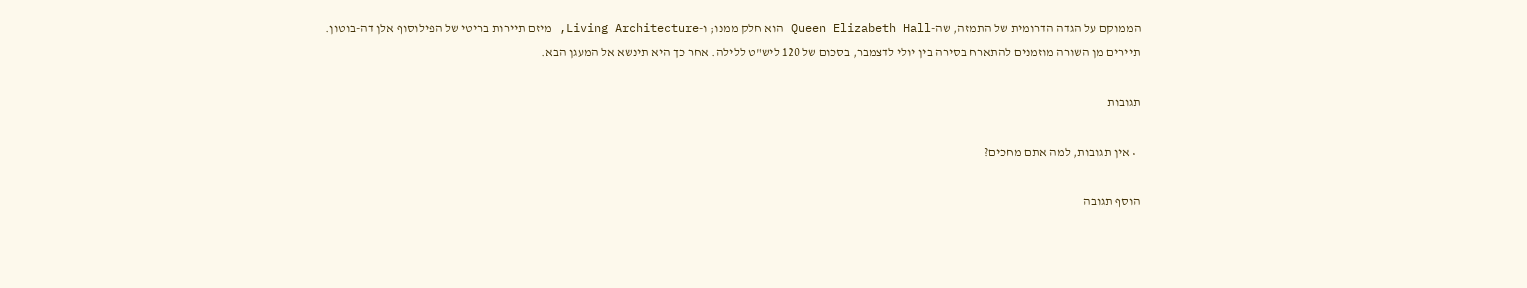הממוקם על הגדה הדרומית של התמזה, שה-Queen Elizabeth Hall הוא חלק ממנו; ו-Living Architecture, מיזם תיירות בריטי של הפילוסוף אלן דה-בוטון.
תיירים מן השורה מוזמנים להתארח בסירה בין יולי לדצמבר, בסכום של 120 ליש"ט ללילה. אחר כך היא תינשא אל המעגן הבא.

תגובות

  • אין תגובות, למה אתם מחכים?

הוסף תגובה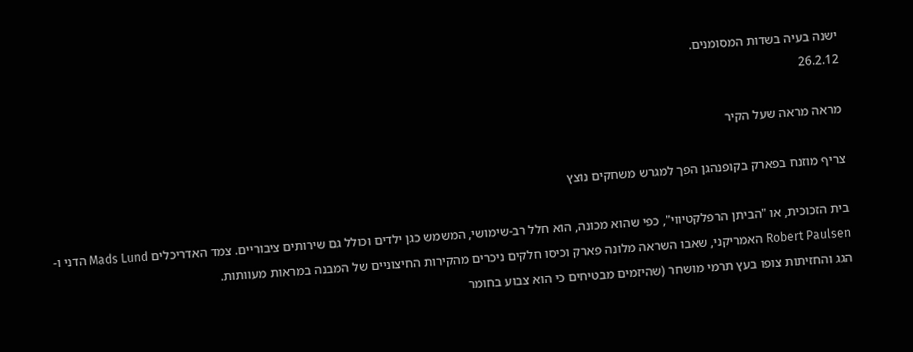ישנה בעיה בשדות המסומנים.
26.2.12

מראה מראה שעל הקיר

צריף מוזנח בפארק בקופנהגן הפך למגרש משחקים נוצץ

בית הזכוכית, או "הביתן הרפלקטיווי", כפי שהוא מכונה, הוא חלל רב-שימושי, המשמש כגן ילדים וכולל גם שירותים ציבוריים. צמד האדריכלים Mads Lund הדני ו-Robert Paulsen האמריקני, שאבו השראה מלונה פארק וכיסו חלקים ניכרים מהקירות החיצוניים של המבנה במראות מעוותות.
הגג והחזיתות צופו בעץ תרמי מושחר (שהיזמים מבטיחים כי הוא צבוע בחומר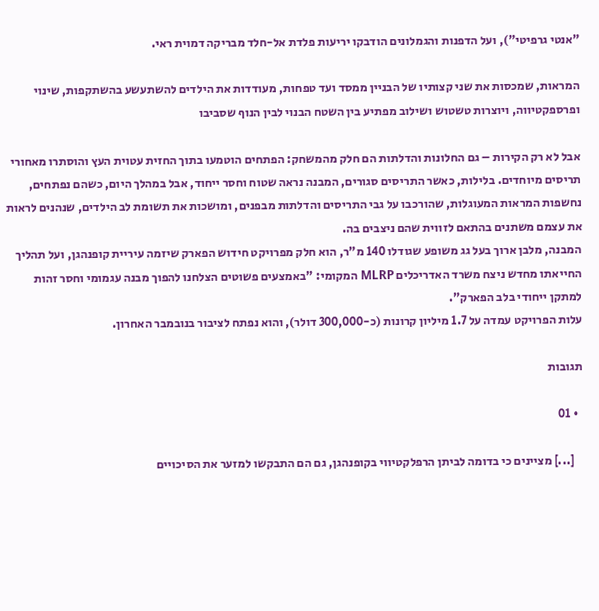"אנטי גרפיטי"), ועל הדפנות והגמלונים הודבקו יריעות פלדת אל-חלד מבריקה דמוית ראי.

המראות, שמכסות את שני קצותיו של הבניין ממסד ועד טפחות, מעודדות את הילדים להשתעשע בהשתקפות, שינוי ופרספקטיווה, ויוצרות טשטוש ושילוב מפתיע בין השטח הבנוי לבין הנוף שסביבו

אבל לא רק הקירות – גם החלונות והדלתות הם חלק מהמשחק: הפתחים הוטמעו בתוך החזית עטוית העץ והוסתרו מאחורי תריסים מיוחדים. בלילות, כאשר התריסים סגורים, המבנה נראה שטוח וחסר ייחוד, אבל במהלך היום, כשהם נפתחים, נחשפות המראות המעוגלות, שהורכבו על גבי התריסים והדלתות מבפנים, ומושכות את תשומת לב הילדים, שנהנים לראות את עצמם משתנים בהתאם לזווית שהם ניצבים בה.
המבנה, מלבן ארוך בעל גג משופע שגודלו 140 מ"ר, הוא חלק מפרויקט חידוש הפארק שיזמה עיריית קופנהגן, ועל תהליך החייאתו מחדש ניצח משרד האדריכלים MLRP המקומי: "באמצעים פשוטים הצלחנו להפוך מבנה עגמומי וחסר זהות למתקן ייחודי בלב הפארק".
עלות הפרויקט עמדה על 1.7 מיליון קרונות (כ-300,000 דולר), והוא נפתח לציבור בנובמבר האחרון.

תגובות

  • 01

    [...] מציינים כי בדומה לביתן הרפלקטיווי בקופנהגן, גם הם התבקשו למזער את הסיכויים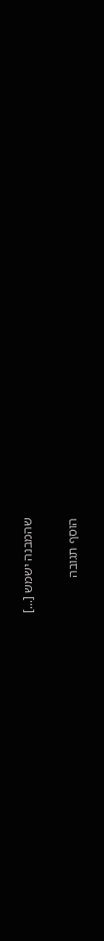שהמבנה ישמש [...]

הוסף תגובה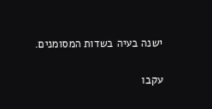ישנה בעיה בשדות המסומנים.

עקבו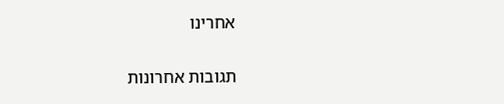אחרינו

תגובות אחרונות